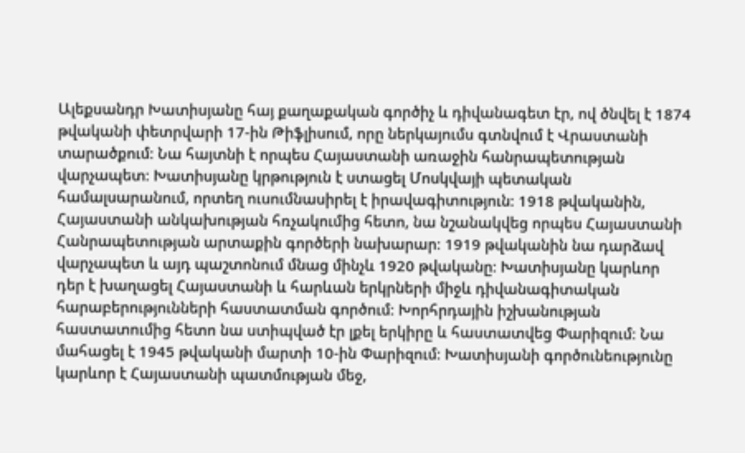Ալեքսանդր Խատիսյանը հայ քաղաքական գործիչ և դիվանագետ էր, ով ծնվել է 1874 թվականի փետրվարի 17-ին Թիֆլիսում, որը ներկայումս գտնվում է Վրաստանի տարածքում։ Նա հայտնի է որպես Հայաստանի առաջին հանրապետության վարչապետ։ Խատիսյանը կրթություն է ստացել Մոսկվայի պետական համալսարանում, որտեղ ուսումնասիրել է իրավագիտություն։ 1918 թվականին, Հայաստանի անկախության հռչակումից հետո, նա նշանակվեց որպես Հայաստանի Հանրապետության արտաքին գործերի նախարար։ 1919 թվականին նա դարձավ վարչապետ և այդ պաշտոնում մնաց մինչև 1920 թվականը։ Խատիսյանը կարևոր դեր է խաղացել Հայաստանի և հարևան երկրների միջև դիվանագիտական հարաբերությունների հաստատման գործում։ Խորհրդային իշխանության հաստատումից հետո նա ստիպված էր լքել երկիրը և հաստատվեց Փարիզում։ Նա մահացել է 1945 թվականի մարտի 10-ին Փարիզում։ Խատիսյանի գործունեությունը կարևոր է Հայաստանի պատմության մեջ,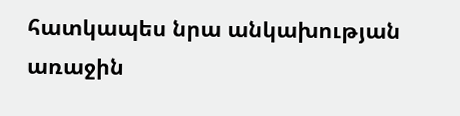հատկապես նրա անկախության առաջին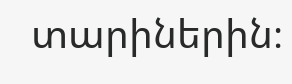տարիներին։